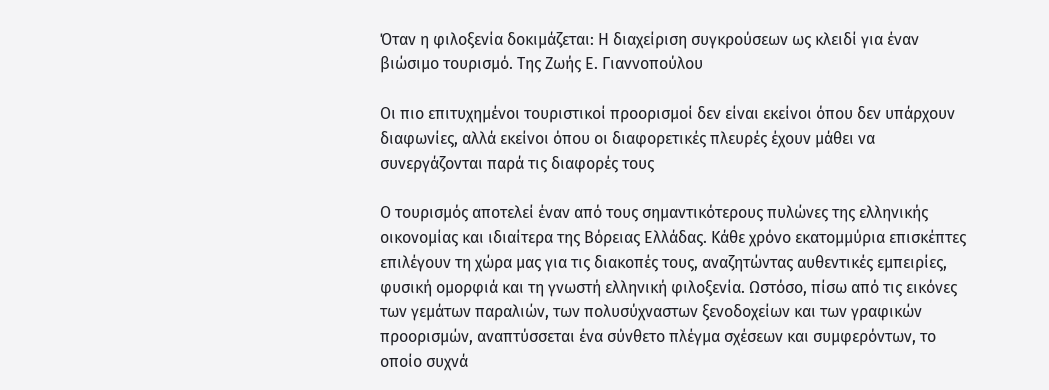Όταν η φιλοξενία δοκιμάζεται: Η διαχείριση συγκρούσεων ως κλειδί για έναν βιώσιμο τουρισμό. Της Ζωής Ε. Γιαννοπούλου

Οι πιο επιτυχημένοι τουριστικοί προορισμοί δεν είναι εκείνοι όπου δεν υπάρχουν διαφωνίες, αλλά εκείνοι όπου οι διαφορετικές πλευρές έχουν μάθει να συνεργάζονται παρά τις διαφορές τους

Ο τουρισμός αποτελεί έναν από τους σημαντικότερους πυλώνες της ελληνικής οικονομίας και ιδιαίτερα της Βόρειας Ελλάδας. Κάθε χρόνο εκατομμύρια επισκέπτες επιλέγουν τη χώρα μας για τις διακοπές τους, αναζητώντας αυθεντικές εμπειρίες, φυσική ομορφιά και τη γνωστή ελληνική φιλοξενία. Ωστόσο, πίσω από τις εικόνες των γεμάτων παραλιών, των πολυσύχναστων ξενοδοχείων και των γραφικών προορισμών, αναπτύσσεται ένα σύνθετο πλέγμα σχέσεων και συμφερόντων, το οποίο συχνά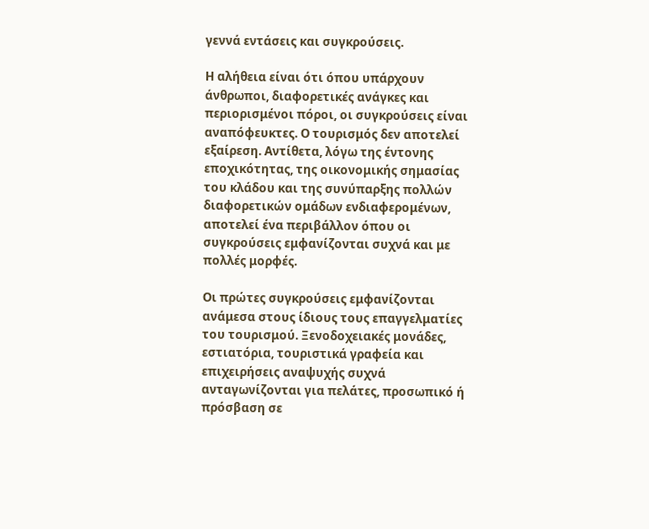γεννά εντάσεις και συγκρούσεις.

Η αλήθεια είναι ότι όπου υπάρχουν άνθρωποι, διαφορετικές ανάγκες και περιορισμένοι πόροι, οι συγκρούσεις είναι αναπόφευκτες. Ο τουρισμός δεν αποτελεί εξαίρεση. Αντίθετα, λόγω της έντονης εποχικότητας, της οικονομικής σημασίας του κλάδου και της συνύπαρξης πολλών διαφορετικών ομάδων ενδιαφερομένων, αποτελεί ένα περιβάλλον όπου οι συγκρούσεις εμφανίζονται συχνά και με πολλές μορφές.

Οι πρώτες συγκρούσεις εμφανίζονται ανάμεσα στους ίδιους τους επαγγελματίες του τουρισμού. Ξενοδοχειακές μονάδες, εστιατόρια, τουριστικά γραφεία και επιχειρήσεις αναψυχής συχνά ανταγωνίζονται για πελάτες, προσωπικό ή πρόσβαση σε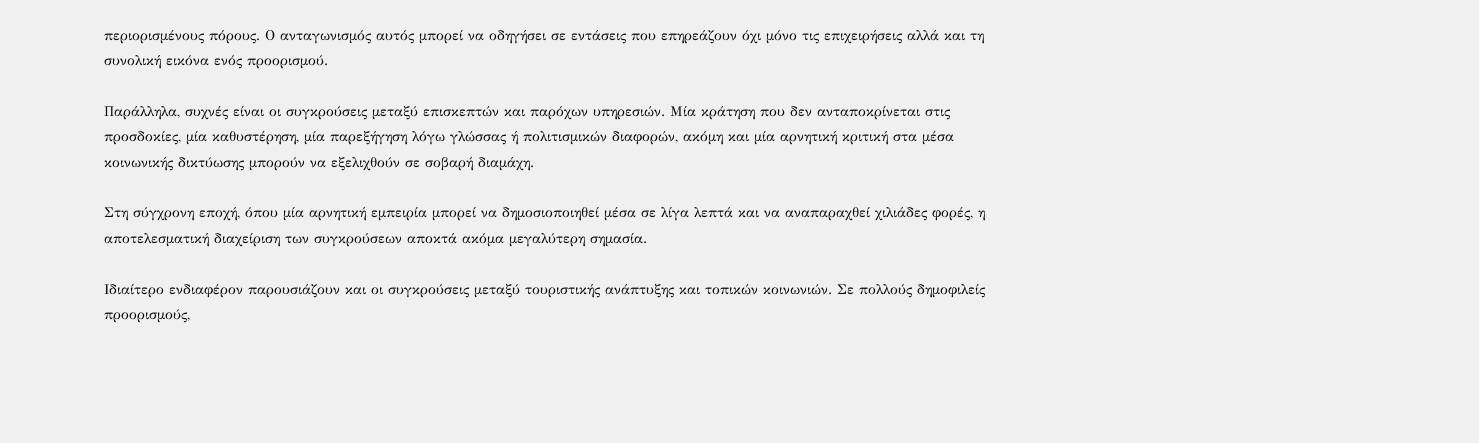περιορισμένους πόρους. Ο ανταγωνισμός αυτός μπορεί να οδηγήσει σε εντάσεις που επηρεάζουν όχι μόνο τις επιχειρήσεις αλλά και τη συνολική εικόνα ενός προορισμού.

Παράλληλα, συχνές είναι οι συγκρούσεις μεταξύ επισκεπτών και παρόχων υπηρεσιών. Μία κράτηση που δεν ανταποκρίνεται στις προσδοκίες, μία καθυστέρηση, μία παρεξήγηση λόγω γλώσσας ή πολιτισμικών διαφορών, ακόμη και μία αρνητική κριτική στα μέσα κοινωνικής δικτύωσης μπορούν να εξελιχθούν σε σοβαρή διαμάχη.

Στη σύγχρονη εποχή, όπου μία αρνητική εμπειρία μπορεί να δημοσιοποιηθεί μέσα σε λίγα λεπτά και να αναπαραχθεί χιλιάδες φορές, η αποτελεσματική διαχείριση των συγκρούσεων αποκτά ακόμα μεγαλύτερη σημασία.

Ιδιαίτερο ενδιαφέρον παρουσιάζουν και οι συγκρούσεις μεταξύ τουριστικής ανάπτυξης και τοπικών κοινωνιών. Σε πολλούς δημοφιλείς προορισμούς,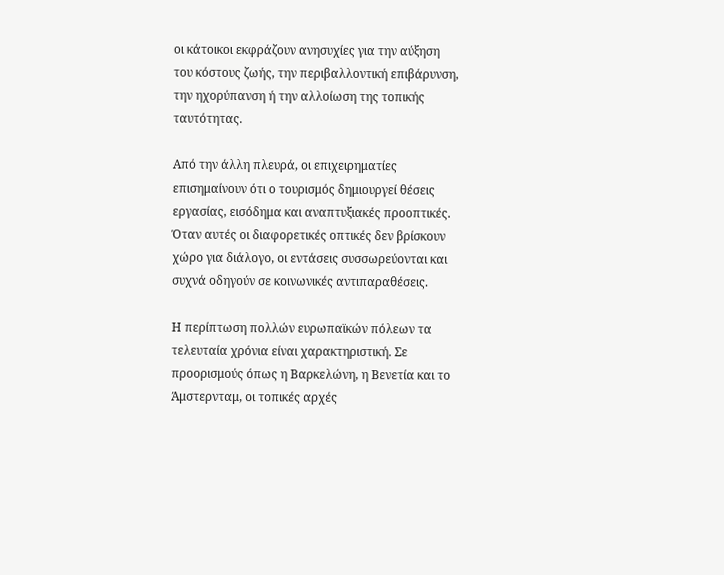οι κάτοικοι εκφράζουν ανησυχίες για την αύξηση του κόστους ζωής, την περιβαλλοντική επιβάρυνση, την ηχορύπανση ή την αλλοίωση της τοπικής ταυτότητας.

Από την άλλη πλευρά, οι επιχειρηματίες επισημαίνουν ότι ο τουρισμός δημιουργεί θέσεις εργασίας, εισόδημα και αναπτυξιακές προοπτικές. Όταν αυτές οι διαφορετικές οπτικές δεν βρίσκουν χώρο για διάλογο, οι εντάσεις συσσωρεύονται και συχνά οδηγούν σε κοινωνικές αντιπαραθέσεις.

Η περίπτωση πολλών ευρωπαϊκών πόλεων τα τελευταία χρόνια είναι χαρακτηριστική. Σε προορισμούς όπως η Βαρκελώνη, η Βενετία και το Άμστερνταμ, οι τοπικές αρχές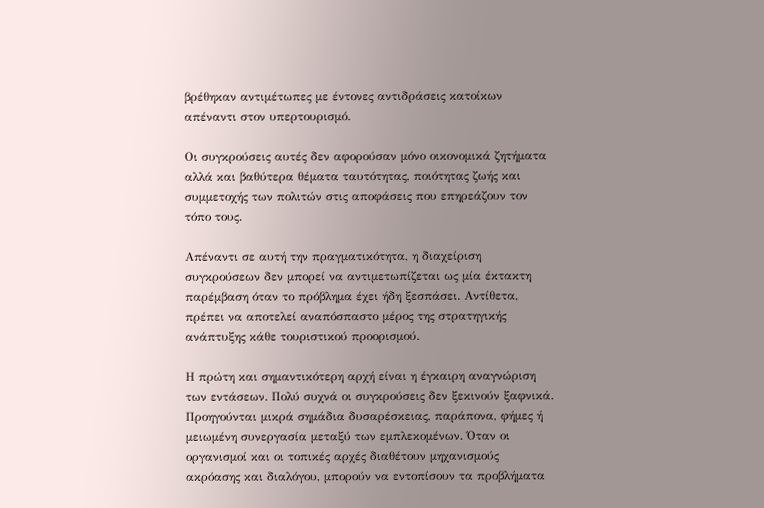βρέθηκαν αντιμέτωπες με έντονες αντιδράσεις κατοίκων απέναντι στον υπερτουρισμό.

Οι συγκρούσεις αυτές δεν αφορούσαν μόνο οικονομικά ζητήματα αλλά και βαθύτερα θέματα ταυτότητας, ποιότητας ζωής και συμμετοχής των πολιτών στις αποφάσεις που επηρεάζουν τον τόπο τους.

Απέναντι σε αυτή την πραγματικότητα, η διαχείριση συγκρούσεων δεν μπορεί να αντιμετωπίζεται ως μία έκτακτη παρέμβαση όταν το πρόβλημα έχει ήδη ξεσπάσει. Αντίθετα, πρέπει να αποτελεί αναπόσπαστο μέρος της στρατηγικής ανάπτυξης κάθε τουριστικού προορισμού.

Η πρώτη και σημαντικότερη αρχή είναι η έγκαιρη αναγνώριση των εντάσεων. Πολύ συχνά οι συγκρούσεις δεν ξεκινούν ξαφνικά. Προηγούνται μικρά σημάδια δυσαρέσκειας, παράπονα, φήμες ή μειωμένη συνεργασία μεταξύ των εμπλεκομένων. Όταν οι οργανισμοί και οι τοπικές αρχές διαθέτουν μηχανισμούς ακρόασης και διαλόγου, μπορούν να εντοπίσουν τα προβλήματα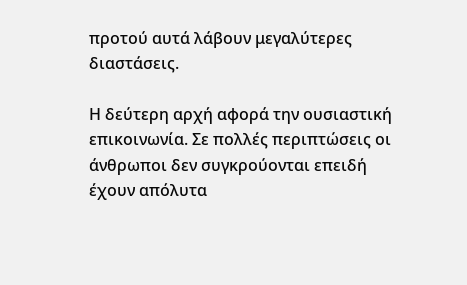προτού αυτά λάβουν μεγαλύτερες διαστάσεις.

Η δεύτερη αρχή αφορά την ουσιαστική επικοινωνία. Σε πολλές περιπτώσεις οι άνθρωποι δεν συγκρούονται επειδή έχουν απόλυτα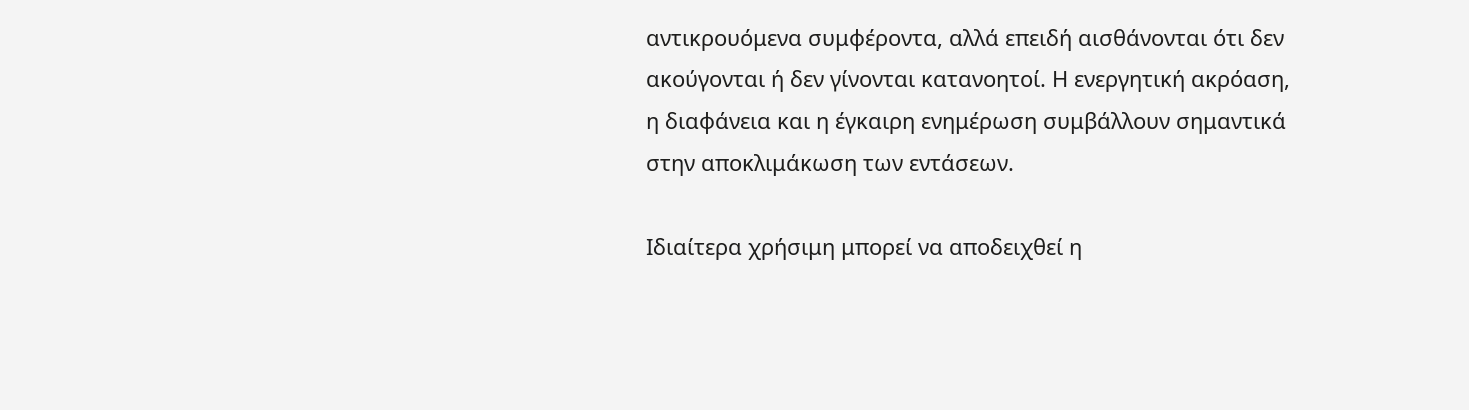αντικρουόμενα συμφέροντα, αλλά επειδή αισθάνονται ότι δεν ακούγονται ή δεν γίνονται κατανοητοί. Η ενεργητική ακρόαση, η διαφάνεια και η έγκαιρη ενημέρωση συμβάλλουν σημαντικά στην αποκλιμάκωση των εντάσεων.

Ιδιαίτερα χρήσιμη μπορεί να αποδειχθεί η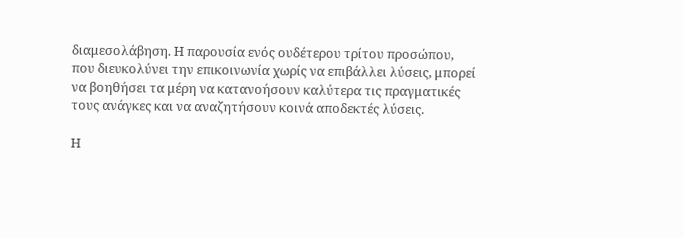διαμεσολάβηση. Η παρουσία ενός ουδέτερου τρίτου προσώπου, που διευκολύνει την επικοινωνία χωρίς να επιβάλλει λύσεις, μπορεί να βοηθήσει τα μέρη να κατανοήσουν καλύτερα τις πραγματικές τους ανάγκες και να αναζητήσουν κοινά αποδεκτές λύσεις.

Η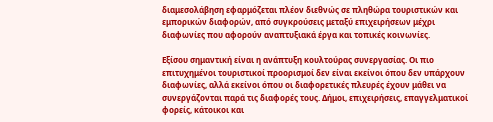διαμεσολάβηση εφαρμόζεται πλέον διεθνώς σε πληθώρα τουριστικών και εμπορικών διαφορών, από συγκρούσεις μεταξύ επιχειρήσεων μέχρι διαφωνίες που αφορούν αναπτυξιακά έργα και τοπικές κοινωνίες.

Εξίσου σημαντική είναι η ανάπτυξη κουλτούρας συνεργασίας. Οι πιο επιτυχημένοι τουριστικοί προορισμοί δεν είναι εκείνοι όπου δεν υπάρχουν διαφωνίες, αλλά εκείνοι όπου οι διαφορετικές πλευρές έχουν μάθει να συνεργάζονται παρά τις διαφορές τους. Δήμοι, επιχειρήσεις, επαγγελματικοί φορείς, κάτοικοι και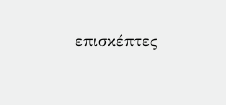επισκέπτες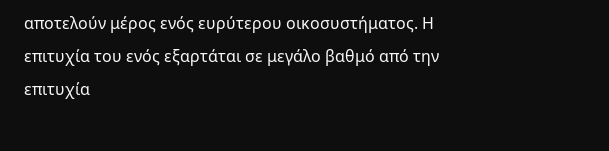αποτελούν μέρος ενός ευρύτερου οικοσυστήματος. Η επιτυχία του ενός εξαρτάται σε μεγάλο βαθμό από την επιτυχία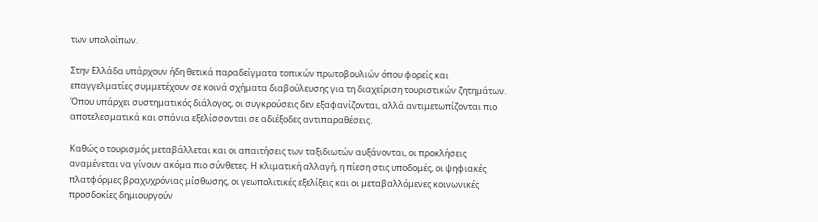των υπολοίπων.

Στην Ελλάδα υπάρχουν ήδη θετικά παραδείγματα τοπικών πρωτοβουλιών όπου φορείς και επαγγελματίες συμμετέχουν σε κοινά σχήματα διαβούλευσης για τη διαχείριση τουριστικών ζητημάτων. Όπου υπάρχει συστηματικός διάλογος, οι συγκρούσεις δεν εξαφανίζονται, αλλά αντιμετωπίζονται πιο αποτελεσματικά και σπάνια εξελίσσονται σε αδιέξοδες αντιπαραθέσεις.

Καθώς ο τουρισμός μεταβάλλεται και οι απαιτήσεις των ταξιδιωτών αυξάνονται, οι προκλήσεις αναμένεται να γίνουν ακόμα πιο σύνθετες. Η κλιματική αλλαγή, η πίεση στις υποδομές, οι ψηφιακές πλατφόρμες βραχυχρόνιας μίσθωσης, οι γεωπολιτικές εξελίξεις και οι μεταβαλλόμενες κοινωνικές προσδοκίες δημιουργούν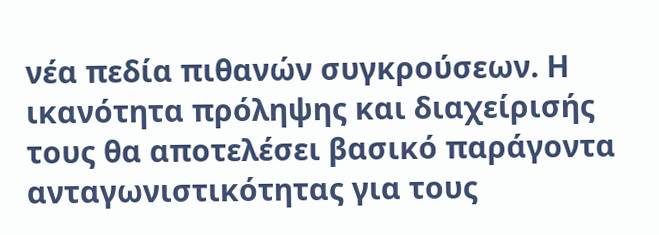νέα πεδία πιθανών συγκρούσεων. Η ικανότητα πρόληψης και διαχείρισής τους θα αποτελέσει βασικό παράγοντα ανταγωνιστικότητας για τους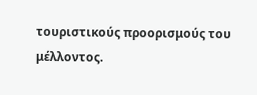τουριστικούς προορισμούς του μέλλοντος.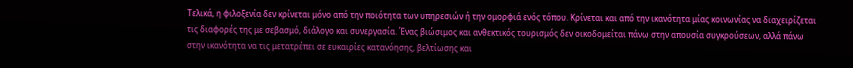Τελικά, η φιλοξενία δεν κρίνεται μόνο από την ποιότητα των υπηρεσιών ή την ομορφιά ενός τόπου. Κρίνεται και από την ικανότητα μίας κοινωνίας να διαχειρίζεται τις διαφορές της με σεβασμό, διάλογο και συνεργασία. Ένας βιώσιμος και ανθεκτικός τουρισμός δεν οικοδομείται πάνω στην απουσία συγκρούσεων, αλλά πάνω στην ικανότητα να τις μετατρέπει σε ευκαιρίες κατανόησης, βελτίωσης και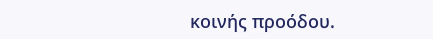κοινής προόδου.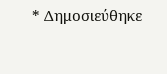* Δημοσιεύθηκε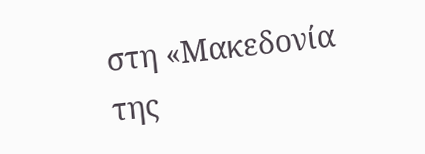στη «Μακεδονία της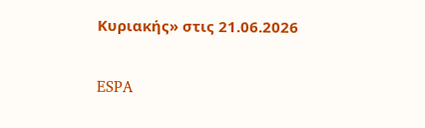Κυριακής» στις 21.06.2026

ESPA